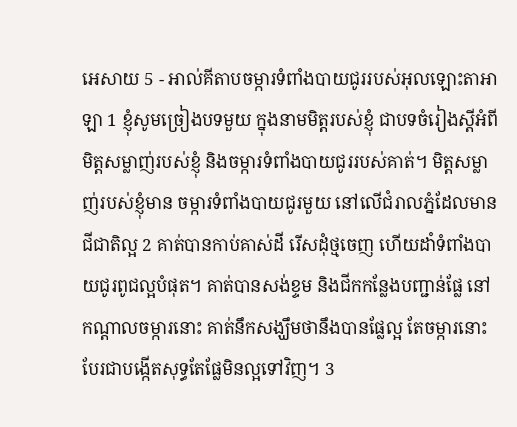អេសាយ 5 - អាល់គីតាបចម្ការទំពាំងបាយជូររបស់អុលឡោះតាអាឡា 1 ខ្ញុំសូមច្រៀងបទមួយ ក្នុងនាមមិត្តរបស់ខ្ញុំ ជាបទចំរៀងស្តីអំពីមិត្តសម្លាញ់របស់ខ្ញុំ និងចម្ការទំពាំងបាយជូររបស់គាត់។ មិត្តសម្លាញ់របស់ខ្ញុំមាន ចម្ការទំពាំងបាយជូរមួយ នៅលើជំរាលភ្នំដែលមានជីជាតិល្អ 2 គាត់បានកាប់គាស់ដី រើសដុំថ្មចេញ ហើយដាំទំពាំងបាយជូរពូជល្អបំផុត។ គាត់បានសង់ខ្ទម និងជីកកន្លែងបញ្ជាន់ផ្លែ នៅកណ្ដាលចម្ការនោះ គាត់នឹកសង្ឃឹមថានឹងបានផ្លែល្អ តែចម្ការនោះ បែរជាបង្កើតសុទ្ធតែផ្លែមិនល្អទៅវិញ។ 3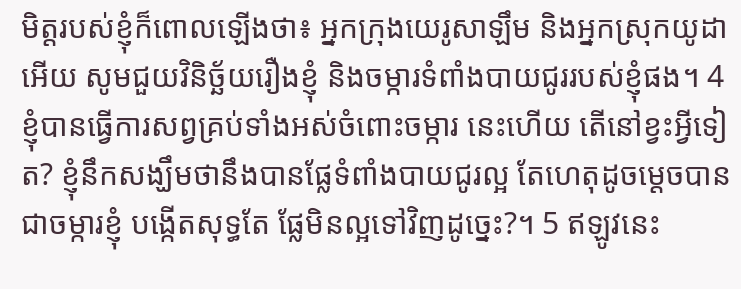មិត្តរបស់ខ្ញុំក៏ពោលឡើងថា៖ អ្នកក្រុងយេរូសាឡឹម និងអ្នកស្រុកយូដាអើយ សូមជួយវិនិច្ឆ័យរឿងខ្ញុំ និងចម្ការទំពាំងបាយជូររបស់ខ្ញុំផង។ 4 ខ្ញុំបានធ្វើការសព្វគ្រប់ទាំងអស់ចំពោះចម្ការ នេះហើយ តើនៅខ្វះអ្វីទៀត? ខ្ញុំនឹកសង្ឃឹមថានឹងបានផ្លែទំពាំងបាយជូរល្អ តែហេតុដូចម្ដេចបានជាចម្ការខ្ញុំ បង្កើតសុទ្ធតែ ផ្លែមិនល្អទៅវិញដូច្នេះ?។ 5 ឥឡូវនេះ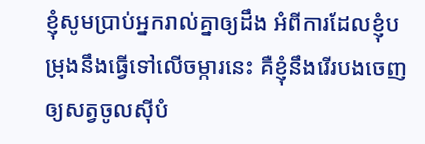ខ្ញុំសូមប្រាប់អ្នករាល់គ្នាឲ្យដឹង អំពីការដែលខ្ញុំបម្រុងនឹងធ្វើទៅលើចម្ការនេះ គឺខ្ញុំនឹងរើរបងចេញ ឲ្យសត្វចូលស៊ីបំ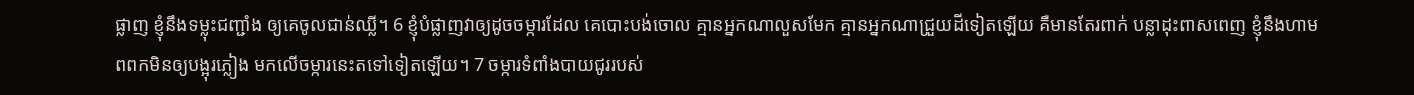ផ្លាញ ខ្ញុំនឹងទម្លុះជញ្ជាំង ឲ្យគេចូលជាន់ឈ្លី។ 6 ខ្ញុំបំផ្លាញវាឲ្យដូចចម្ការដែល គេបោះបង់ចោល គ្មានអ្នកណាលួសមែក គ្មានអ្នកណាជ្រួយដីទៀតឡើយ គឺមានតែរពាក់ បន្លាដុះពាសពេញ ខ្ញុំនឹងហាមពពកមិនឲ្យបង្អុរភ្លៀង មកលើចម្ការនេះតទៅទៀតឡើយ។ 7 ចម្ការទំពាំងបាយជូររបស់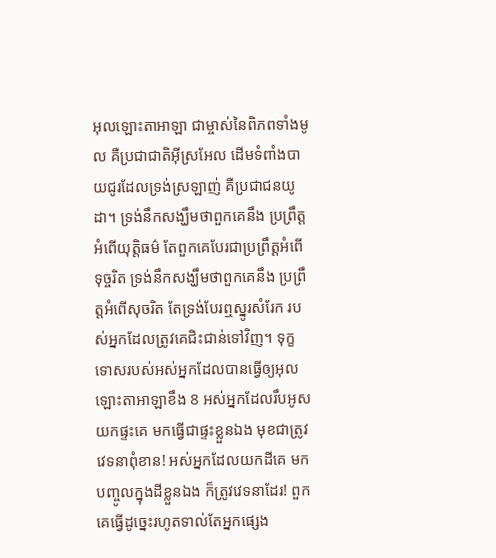អុលឡោះតាអាឡា ជាម្ចាស់នៃពិភពទាំងមូល គឺប្រជាជាតិអ៊ីស្រអែល ដើមទំពាំងបាយជូរដែលទ្រង់ស្រឡាញ់ គឺប្រជាជនយូដា។ ទ្រង់នឹកសង្ឃឹមថាពួកគេនឹង ប្រព្រឹត្តអំពើយុត្តិធម៌ តែពួកគេបែរជាប្រព្រឹត្តអំពើទុច្ចរិត ទ្រង់នឹកសង្ឃឹមថាពួកគេនឹង ប្រព្រឹត្តអំពើសុចរិត តែទ្រង់បែរឮស្នូរសំរែក របស់អ្នកដែលត្រូវគេជិះជាន់ទៅវិញ។ ទុក្ខទោសរបស់អស់អ្នកដែលបានធ្វើឲ្យអុលឡោះតាអាឡាខឹង 8 អស់អ្នកដែលរឹបអូសយកផ្ទះគេ មកធ្វើជាផ្ទះខ្លួនឯង មុខជាត្រូវវេទនាពុំខាន! អស់អ្នកដែលយកដីគេ មកបញ្ចូលក្នុងដីខ្លួនឯង ក៏ត្រូវវេទនាដែរ! ពួកគេធ្វើដូច្នេះរហូតទាល់តែអ្នកផ្សេង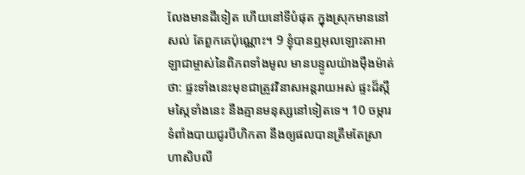លែងមានដីទៀត ហើយនៅទីបំផុត ក្នុងស្រុកមាននៅសល់ តែពួកគេប៉ុណ្ណោះ។ 9 ខ្ញុំបានឮអុលឡោះតាអាឡាជាម្ចាស់នៃពិភពទាំងមូល មានបន្ទូលយ៉ាងម៉ឺងម៉ាត់ថា: ផ្ទះទាំងនេះមុខជាត្រូវវិនាសអន្តរាយអស់ ផ្ទះដ៏ស្កឹមស្កៃទាំងនេះ នឹងគ្មានមនុស្សនៅទៀតទេ។ 10 ចម្ការទំពាំងបាយជូរបីហិកតា នឹងឲ្យផលបានត្រឹមតែស្រាហាសិបលី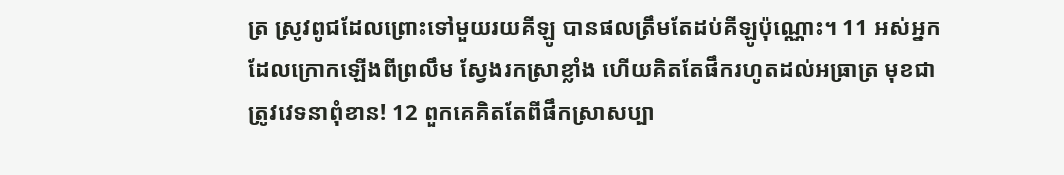ត្រ ស្រូវពូជដែលព្រោះទៅមួយរយគីឡូ បានផលត្រឹមតែដប់គីឡូប៉ុណ្ណោះ។ 11 អស់អ្នកដែលក្រោកឡើងពីព្រលឹម ស្វែងរកស្រាខ្លាំង ហើយគិតតែផឹករហូតដល់អធ្រាត្រ មុខជាត្រូវវេទនាពុំខាន! 12 ពួកគេគិតតែពីផឹកស្រាសប្បា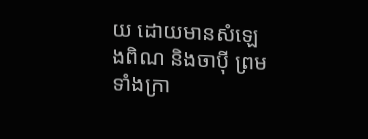យ ដោយមានសំឡេងពិណ និងចាប៉ី ព្រមទាំងក្រា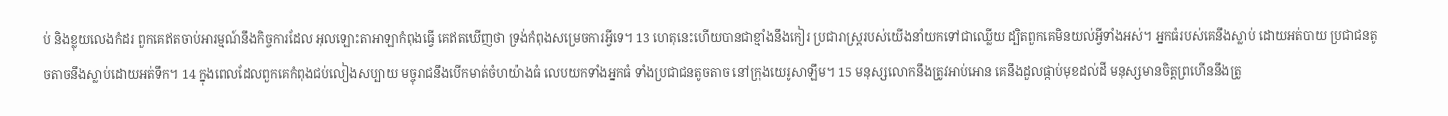ប់ និងខ្លុយលេងកំដរ ពួកគេឥតចាប់អារម្មណ៍នឹងកិច្ចការដែល អុលឡោះតាអាឡាកំពុងធ្វើ គេឥតឃើញថា ទ្រង់កំពុងសម្រេចការអ្វីទេ។ 13 ហេតុនេះហើយបានជាខ្មាំងនឹងកៀរ ប្រជារាស្ត្ររបស់យើងនាំយកទៅជាឈ្លើយ ដ្បិតពួកគេមិនយល់អ្វីទាំងអស់។ អ្នកធំរបស់គេនឹងស្លាប់ ដោយអត់បាយ ប្រជាជនតូចតាចនឹងស្លាប់ដោយអត់ទឹក។ 14 ក្នុងពេលដែលពួកគេកំពុងជប់លៀងសប្បាយ មច្ចុរាជនឹងបើកមាត់ចំហយ៉ាងធំ លេបយកទាំងអ្នកធំ ទាំងប្រជាជនតូចតាច នៅក្រុងយេរូសាឡឹម។ 15 មនុស្សលោកនឹងត្រូវអាប់អោន គេនឹងដួលផ្កាប់មុខដល់ដី មនុស្សមានចិត្តព្រហើននឹងត្រូ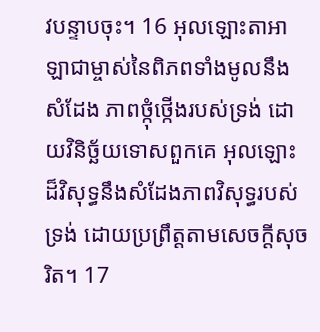វបន្ទាបចុះ។ 16 អុលឡោះតាអាឡាជាម្ចាស់នៃពិភពទាំងមូលនឹងសំដែង ភាពថ្កុំថ្កើងរបស់ទ្រង់ ដោយវិនិច្ឆ័យទោសពួកគេ អុលឡោះដ៏វិសុទ្ធនឹងសំដែងភាពវិសុទ្ធរបស់ទ្រង់ ដោយប្រព្រឹត្តតាមសេចក្ដីសុចរិត។ 17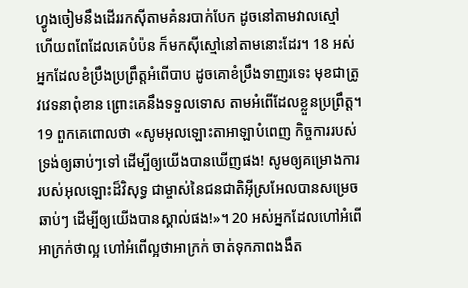ហ្វូងចៀមនឹងដើររកស៊ីតាមគំនរបាក់បែក ដូចនៅតាមវាលស្មៅ ហើយពពែដែលគេបំប៉ន ក៏មកស៊ីស្មៅនៅតាមនោះដែរ។ 18 អស់អ្នកដែលខំប្រឹងប្រព្រឹត្តអំពើបាប ដូចគោខំប្រឹងទាញរទេះ មុខជាត្រូវវេទនាពុំខាន ព្រោះគេនឹងទទួលទោស តាមអំពើដែលខ្លួនប្រព្រឹត្ត។ 19 ពួកគេពោលថា «សូមអុលឡោះតាអាឡាបំពេញ កិច្ចការរបស់ទ្រង់ឲ្យឆាប់ៗទៅ ដើម្បីឲ្យយើងបានឃើញផង! សូមឲ្យគម្រោងការរបស់អុលឡោះដ៏វិសុទ្ធ ជាម្ចាស់នៃជនជាតិអ៊ីស្រអែលបានសម្រេចឆាប់ៗ ដើម្បីឲ្យយើងបានស្គាល់ផង!»។ 20 អស់អ្នកដែលហៅអំពើអាក្រក់ថាល្អ ហៅអំពើល្អថាអាក្រក់ ចាត់ទុកភាពងងឹត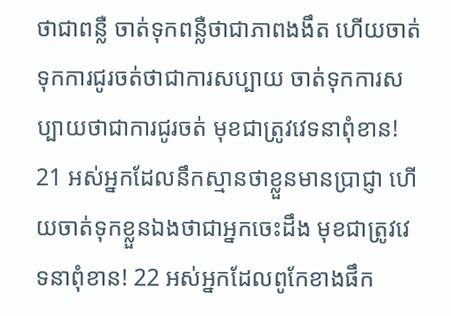ថាជាពន្លឺ ចាត់ទុកពន្លឺថាជាភាពងងឹត ហើយចាត់ទុកការជូរចត់ថាជាការសប្បាយ ចាត់ទុកការសប្បាយថាជាការជូរចត់ មុខជាត្រូវវេទនាពុំខាន! 21 អស់អ្នកដែលនឹកស្មានថាខ្លួនមានប្រាជ្ញា ហើយចាត់ទុកខ្លួនឯងថាជាអ្នកចេះដឹង មុខជាត្រូវវេទនាពុំខាន! 22 អស់អ្នកដែលពូកែខាងផឹក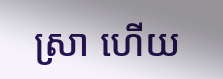ស្រា ហើយ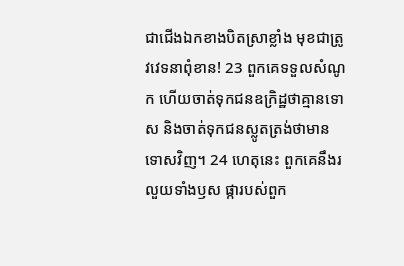ជាជើងឯកខាងបិតស្រាខ្លាំង មុខជាត្រូវវេទនាពុំខាន! 23 ពួកគេទទួលសំណូក ហើយចាត់ទុកជនឧក្រិដ្ឋថាគ្មានទោស និងចាត់ទុកជនស្លូតត្រង់ថាមានទោសវិញ។ 24 ហេតុនេះ ពួកគេនឹងរលួយទាំងឫស ផ្ការបស់ពួក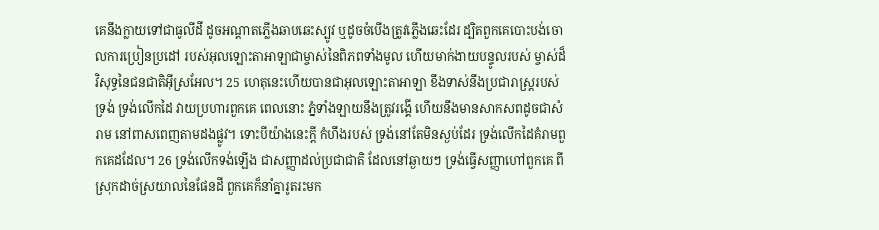គេនឹងក្លាយទៅជាធូលីដី ដូចអណ្ដាតភ្លើងឆាបឆេះស្បូវ ឬដូចចំបើងត្រូវភ្លើងឆេះដែរ ដ្បិតពួកគេបោះបង់ចោលការប្រៀនប្រដៅ របស់អុលឡោះតាអាឡាជាម្ចាស់នៃពិភពទាំងមូល ហើយមាក់ងាយបន្ទូលរបស់ ម្ចាស់ដ៏វិសុទ្ធនៃជនជាតិអ៊ីស្រអែល។ 25 ហេតុនេះហើយបានជាអុលឡោះតាអាឡា ខឹងទាស់នឹងប្រជារាស្ត្ររបស់ទ្រង់ ទ្រង់លើកដៃ វាយប្រហារពួកគេ ពេលនោះ ភ្នំទាំងឡាយនឹងត្រូវរង្គើ ហើយនឹងមានសាកសពដូចជាសំរាម នៅពាសពេញតាមដងផ្លូវ។ ទោះបីយ៉ាងនេះក្ដី កំហឹងរបស់ ទ្រង់នៅតែមិនស្ងប់ដែរ ទ្រង់លើកដៃគំរាមពួកគេដដែល។ 26 ទ្រង់លើកទង់ឡើង ជាសញ្ញាដល់ប្រជាជាតិ ដែលនៅឆ្ងាយៗ ទ្រង់ធ្វើសញ្ញាហៅពួកគេ ពីស្រុកដាច់ស្រយាលនៃផែនដី ពួកគេក៏នាំគ្នារូតរះមក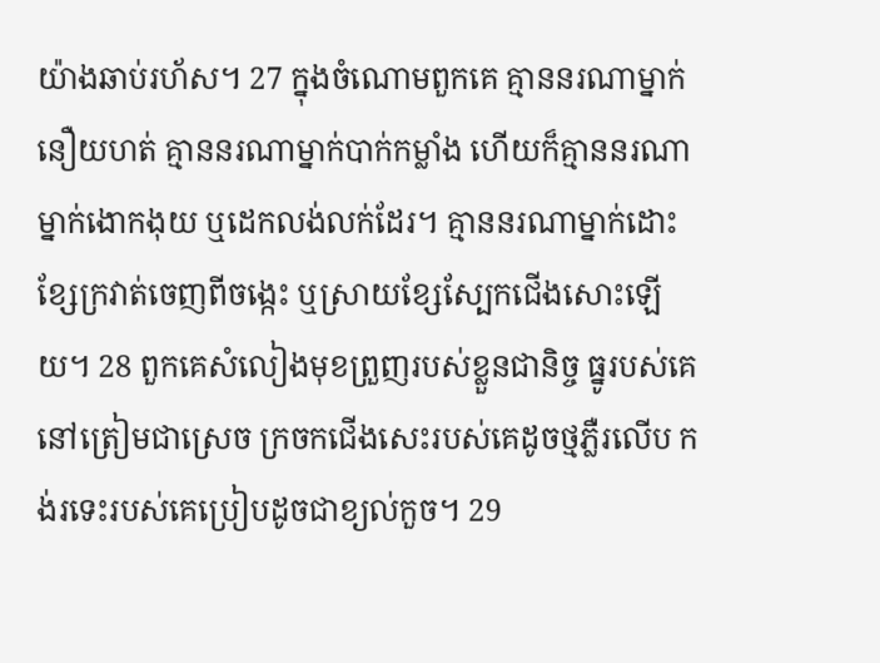យ៉ាងឆាប់រហ័ស។ 27 ក្នុងចំណោមពួកគេ គ្មាននរណាម្នាក់នឿយហត់ គ្មាននរណាម្នាក់បាក់កម្លាំង ហើយក៏គ្មាននរណាម្នាក់ងោកងុយ ឬដេកលង់លក់ដែរ។ គ្មាននរណាម្នាក់ដោះខ្សែក្រវាត់ចេញពីចង្កេះ ឬស្រាយខ្សែស្បែកជើងសោះឡើយ។ 28 ពួកគេសំលៀងមុខព្រួញរបស់ខ្លួនជានិច្ច ធ្នូរបស់គេនៅត្រៀមជាស្រេច ក្រចកជើងសេះរបស់គេដូចថ្មភ្លឺរលើប កង់រទេះរបស់គេប្រៀបដូចជាខ្យល់កួច។ 29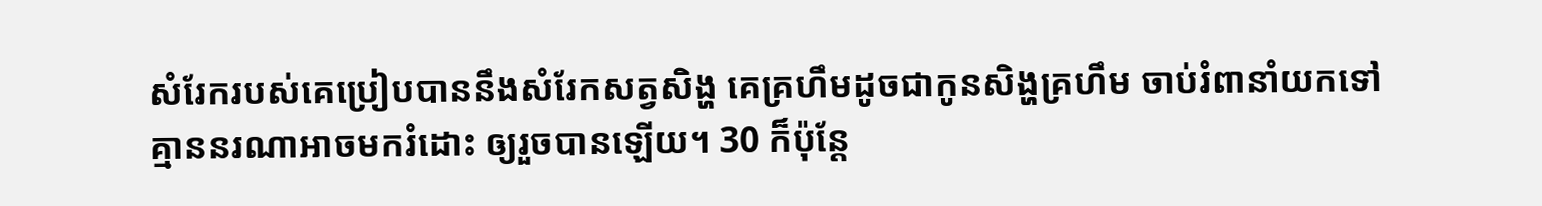សំរែករបស់គេប្រៀបបាននឹងសំរែកសត្វសិង្ហ គេគ្រហឹមដូចជាកូនសិង្ហគ្រហឹម ចាប់រំពានាំយកទៅ គ្មាននរណាអាចមករំដោះ ឲ្យរួចបានឡើយ។ 30 ក៏ប៉ុន្តែ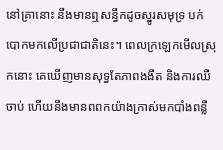នៅគ្រានោះ នឹងមានឮសន្ធឹកដូចស្នូរសមុទ្រ បក់បោកមកលើប្រជាជាតិនេះ។ ពេលក្រឡេកមើលស្រុកនោះ គេឃើញមានសុទ្ធតែភាពងងឹត និងការឈឺចាប់ ហើយនឹងមានពពកយ៉ាងក្រាស់មកបាំងពន្លឺ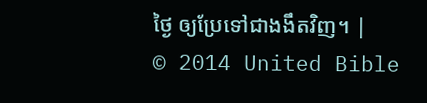ថ្ងៃ ឲ្យប្រែទៅជាងងឹតវិញ។ |
© 2014 United Bible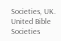Societies, UK.
United Bible Societies